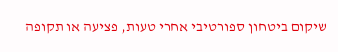שיקום ביטחון ספורטיבי אחרי טעות, פציעה או תקופה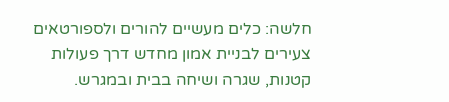חלשה: כלים מעשיים להורים ולספורטאים צעירים לבניית אמון מחדש דרך פעולות קטנות, שגרה ושיחה בבית ובמגרש.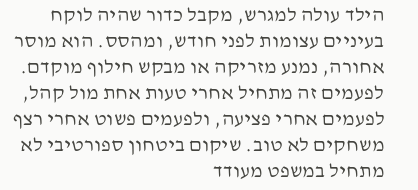הילד עולה למגרש, מקבל כדור שהיה לוקח בעיניים עצומות לפני חודש, ומהסס. הוא מוסר אחורה, נמנע מזריקה או מבקש חילוף מוקדם. לפעמים זה מתחיל אחרי טעות אחת מול קהל, לפעמים אחרי פציעה, ולפעמים פשוט אחרי רצף משחקים לא טוב. שיקום ביטחון ספורטיבי לא מתחיל במשפט מעודד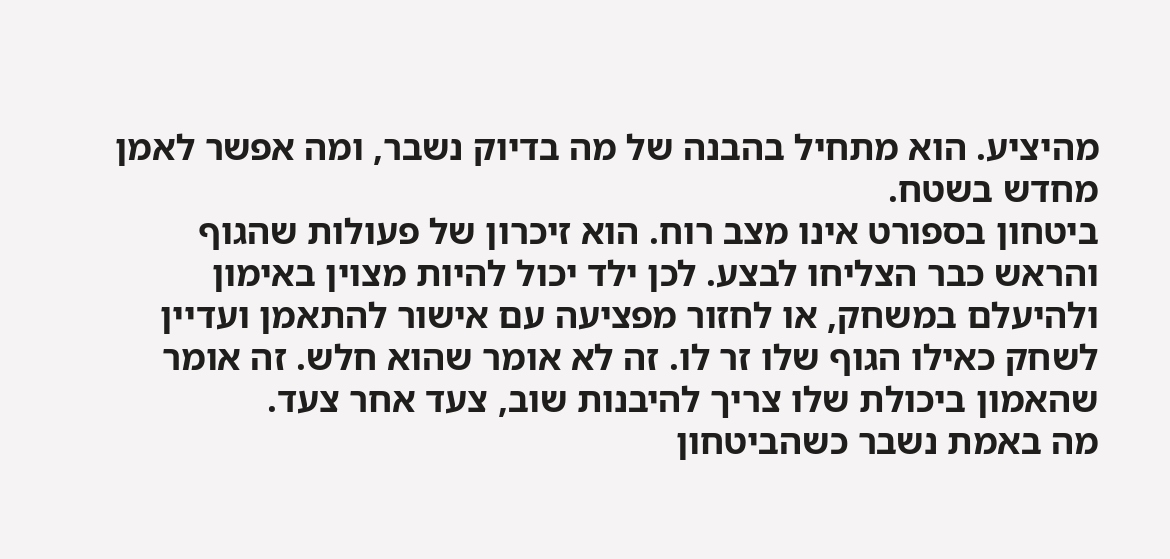מהיציע. הוא מתחיל בהבנה של מה בדיוק נשבר, ומה אפשר לאמן מחדש בשטח.
ביטחון בספורט אינו מצב רוח. הוא זיכרון של פעולות שהגוף והראש כבר הצליחו לבצע. לכן ילד יכול להיות מצוין באימון ולהיעלם במשחק, או לחזור מפציעה עם אישור להתאמן ועדיין לשחק כאילו הגוף שלו זר לו. זה לא אומר שהוא חלש. זה אומר שהאמון ביכולת שלו צריך להיבנות שוב, צעד אחר צעד.
מה באמת נשבר כשהביטחון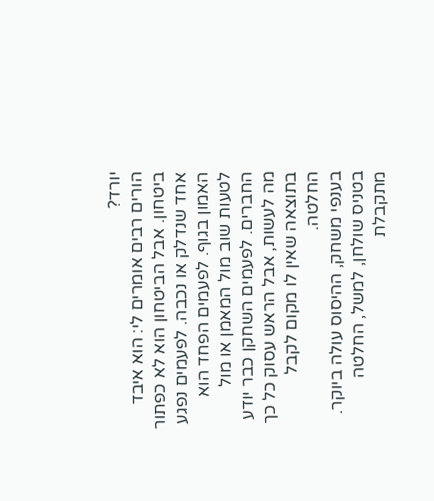יורד?
הורים רבים אומרים לי: הוא איבד ביטחון. אבל הביטחון הוא לא כפתור אחד שנדלק או נכבה. לפעמים נפגע האמון בגוף. לפעמים הפחד הוא לטעות שוב מול המאמן או מול החברים. לפעמים השחקן כבר יודע מה לעשות, אבל הראש עסוק כל כך בתוצאה שאין לו מקום לקבל החלטה.
בענפי משחק, ההיסוס עולה ביוקר. בטניס שולחן, למשל, החלטה מתקבלת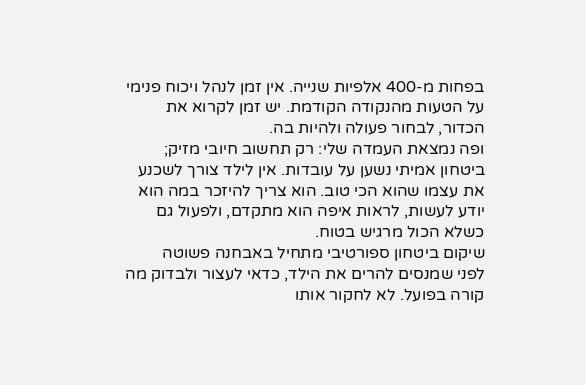בפחות מ-400 אלפיות שנייה. אין זמן לנהל ויכוח פנימי על הטעות מהנקודה הקודמת. יש זמן לקרוא את הכדור, לבחור פעולה ולהיות בה.
ופה נמצאת העמדה שלי: רק תחשוב חיובי מזיק; ביטחון אמיתי נשען על עובדות. אין לילד צורך לשכנע את עצמו שהוא הכי טוב. הוא צריך להיזכר במה הוא יודע לעשות, לראות איפה הוא מתקדם, ולפעול גם כשלא הכול מרגיש בטוח.
שיקום ביטחון ספורטיבי מתחיל באבחנה פשוטה
לפני שמנסים להרים את הילד, כדאי לעצור ולבדוק מה קורה בפועל. לא לחקור אותו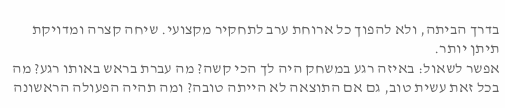בדרך הביתה, ולא להפוך כל ארוחת ערב לתחקיר מקצועי. שיחה קצרה ומדויקת תיתן יותר.
אפשר לשאול: באיזה רגע במשחק היה לך הכי קשה? מה עברת בראש באותו רגע? מה בכל זאת עשית טוב, גם אם התוצאה לא הייתה טובה? ומה תהיה הפעולה הראשונה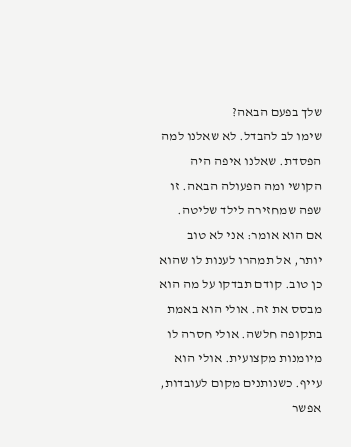שלך בפעם הבאה?
שימו לב להבדל. לא שאלנו למה הפסדת. שאלנו איפה היה הקושי ומה הפעולה הבאה. זו שפה שמחזירה לילד שליטה.
אם הוא אומר: אני לא טוב יותר, אל תמהרו לענות לו שהוא כן טוב. קודם תבדקו על מה הוא מבסס את זה. אולי הוא באמת בתקופה חלשה. אולי חסרה לו מיומנות מקצועית. אולי הוא עייף. כשנותנים מקום לעובדות, אפשר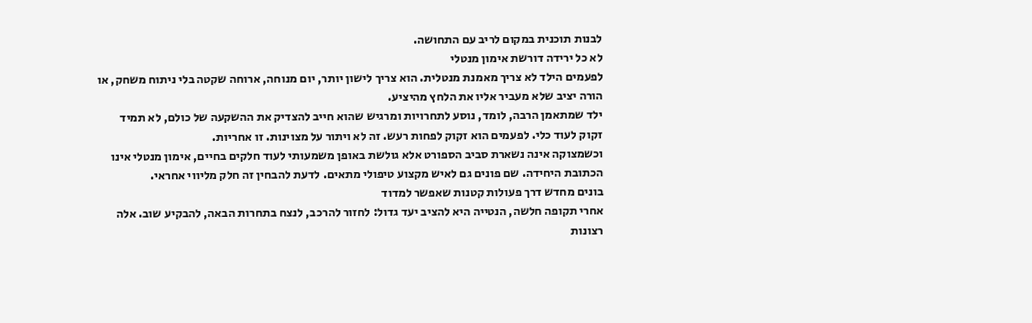לבנות תוכנית במקום לריב עם התחושה.
לא כל ירידה דורשת אימון מנטלי
לפעמים הילד לא צריך מאמנת מנטלית. הוא צריך לישון יותר, יום מנוחה, ארוחה שקטה בלי ניתוח משחק, או הורה יציב שלא מעביר אליו את הלחץ מהיציע.
ילד שמתאמן הרבה, לומד, נוסע לתחרויות ומרגיש שהוא חייב להצדיק את ההשקעה של כולם, לא תמיד זקוק לעוד כלי. לפעמים הוא זקוק לפחות רעש. זה לא ויתור על מצוינות. זו אחריות.
וכשמצוקה אינה נשארת סביב הספורט אלא גולשת באופן משמעותי לעוד חלקים בחיים, אימון מנטלי אינו הכתובת היחידה. שם פונים גם לאיש מקצוע טיפולי מתאים. לדעת להבחין זה חלק מליווי אחראי.
בונים מחדש דרך פעולות קטנות שאפשר למדוד
אחרי תקופה חלשה, הנטייה היא להציב יעד גדול: לחזור להרכב, לנצח בתחרות הבאה, להבקיע שוב. אלה רצונות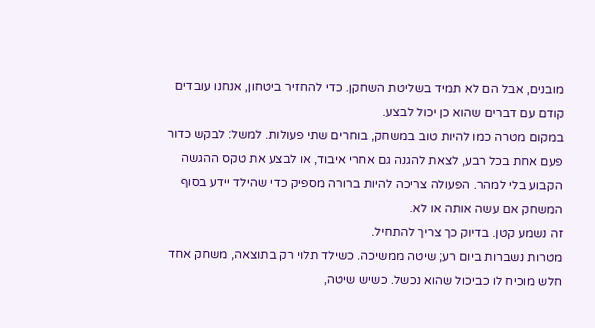מובנים, אבל הם לא תמיד בשליטת השחקן. כדי להחזיר ביטחון, אנחנו עובדים קודם עם דברים שהוא כן יכול לבצע.
במקום מטרה כמו להיות טוב במשחק, בוחרים שתי פעולות. למשל: לבקש כדור פעם אחת בכל רבע, לצאת להגנה גם אחרי איבוד, או לבצע את טקס ההגשה הקבוע בלי למהר. הפעולה צריכה להיות ברורה מספיק כדי שהילד יידע בסוף המשחק אם עשה אותה או לא.
זה נשמע קטן. בדיוק כך צריך להתחיל.
מטרות נשברות ביום רע; שיטה ממשיכה. כשילד תלוי רק בתוצאה, משחק אחד חלש מוכיח לו כביכול שהוא נכשל. כשיש שיטה,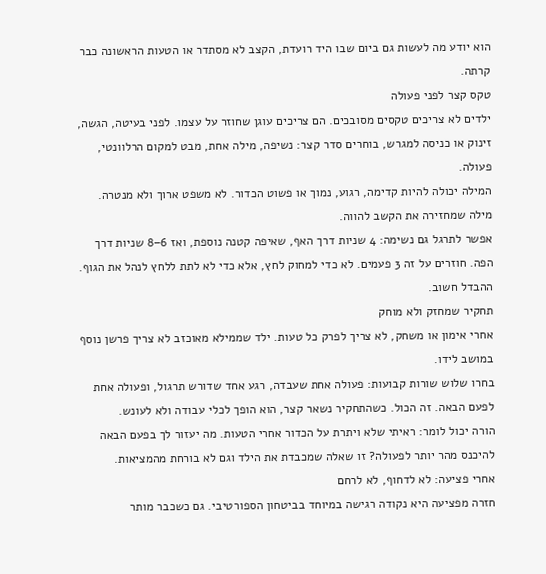הוא יודע מה לעשות גם ביום שבו היד רועדת, הקצב לא מסתדר או הטעות הראשונה כבר קרתה.
טקס קצר לפני פעולה
ילדים לא צריכים טקסים מסובכים. הם צריכים עוגן שחוזר על עצמו. לפני בעיטה, הגשה, זינוק או כניסה למגרש, בוחרים סדר קצר: נשיפה, מילה אחת, מבט למקום הרלוונטי, פעולה.
המילה יכולה להיות קדימה, רגוע, נמוך או פשוט הכדור. לא משפט ארוך ולא מנטרה. מילה שמחזירה את הקשב להווה.
אפשר לתרגל גם נשימה: 4 שניות דרך האף, שאיפה קטנה נוספת, ואז 6–8 שניות דרך הפה. חוזרים על זה 3 פעמים. לא כדי למחוק לחץ, אלא כדי לא לתת ללחץ לנהל את הגוף. ההבדל חשוב.
תחקיר שמחזק ולא מוחק
אחרי אימון או משחק, לא צריך לפרק כל טעות. ילד שממילא מאוכזב לא צריך פרשן נוסף במושב לידו.
בחרו שלוש שורות קבועות: פעולה אחת שעבדה, רגע אחד שדורש תרגול, ופעולה אחת לפעם הבאה. זה הכול. כשהתחקיר נשאר קצר, הוא הופך לכלי עבודה ולא לעונש.
הורה יכול לומר: ראיתי שלא ויתרת על הכדור אחרי הטעות. מה יעזור לך בפעם הבאה להיכנס מהר יותר לפעולה? זו שאלה שמכבדת את הילד וגם לא בורחת מהמציאות.
אחרי פציעה: לא לדחוף, לא לרחם
חזרה מפציעה היא נקודה רגישה במיוחד בביטחון הספורטיבי. גם כשכבר מותר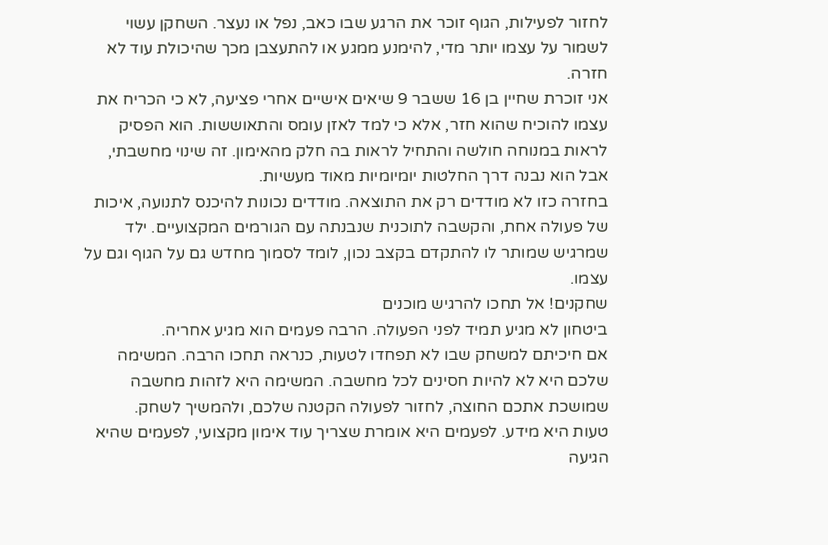לחזור לפעילות, הגוף זוכר את הרגע שבו כאב, נפל או נעצר. השחקן עשוי לשמור על עצמו יותר מדי, להימנע ממגע או להתעצבן מכך שהיכולת עוד לא חזרה.
אני זוכרת שחיין בן 16 ששבר 9 שיאים אישיים אחרי פציעה, לא כי הכריח את עצמו להוכיח שהוא חזר, אלא כי למד לאזן עומס והתאוששות. הוא הפסיק לראות במנוחה חולשה והתחיל לראות בה חלק מהאימון. זה שינוי מחשבתי, אבל הוא נבנה דרך החלטות יומיומיות מאוד מעשיות.
בחזרה כזו לא מודדים רק את התוצאה. מודדים נכונות להיכנס לתנועה, איכות של פעולה אחת, והקשבה לתוכנית שנבנתה עם הגורמים המקצועיים. ילד שמרגיש שמותר לו להתקדם בקצב נכון, לומד לסמוך מחדש גם על הגוף וגם על עצמו.
שחקנים! אל תחכו להרגיש מוכנים
ביטחון לא מגיע תמיד לפני הפעולה. הרבה פעמים הוא מגיע אחריה.
אם חיכיתם למשחק שבו לא תפחדו לטעות, כנראה תחכו הרבה. המשימה שלכם היא לא להיות חסינים לכל מחשבה. המשימה היא לזהות מחשבה שמושכת אתכם החוצה, לחזור לפעולה הקטנה שלכם, ולהמשיך לשחק.
טעות היא מידע. לפעמים היא אומרת שצריך עוד אימון מקצועי, לפעמים שהיא הגיעה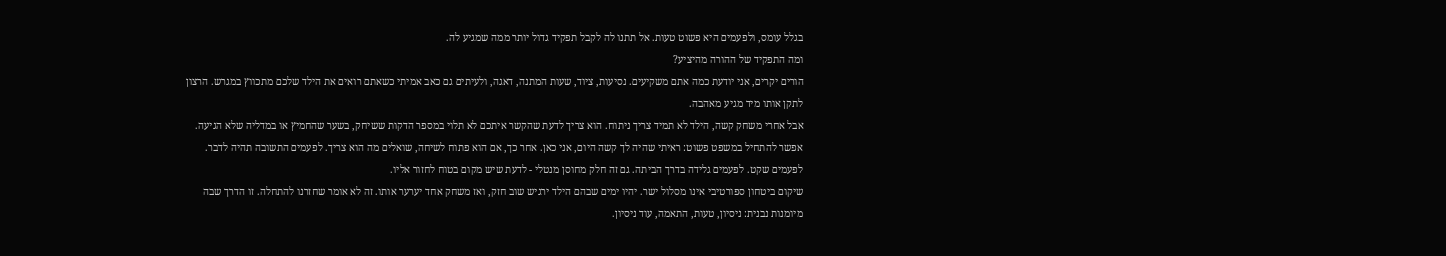בגלל עומס, ולפעמים היא פשוט טעות. אל תתנו לה לקבל תפקיד גדול יותר ממה שמגיע לה.
ומה התפקיד של ההורה מהיציע?
הורים יקרים, אני יודעת כמה אתם משקיעים. נסיעות, ציוד, שעות המתנה, דאגה, ולעיתים גם כאב אמיתי כשאתם רואים את הילד שלכם מתכווץ במגרש. הרצון לתקן אותו מיד מגיע מאהבה.
אבל אחרי משחק קשה, הילד לא תמיד צריך ניתוח. הוא צריך לדעת שהקשר איתכם לא תלוי במספר הדקות ששיחק, בשער שהחמיץ או במדליה שלא הגיעה.
אפשר להתחיל במשפט פשוט: ראיתי שהיה לך קשה היום, אני כאן. אחר כך, אם הוא פתוח לשיחה, שואלים מה הוא צריך. לפעמים התשובה תהיה לדבר. לפעמים שקט. לפעמים גלידה בדרך הביתה. גם זה חלק מחוסן מנטלי - לדעת שיש מקום בטוח לחזור אליו.
שיקום ביטחון ספורטיבי אינו מסלול ישר. יהיו ימים שבהם הילד ירגיש שוב חזק, ואז משחק אחד יערער אותו. זה לא אומר שחזרנו להתחלה. זו הדרך שבה מיומנות נבנית: ניסיון, טעות, התאמה, עוד ניסיון.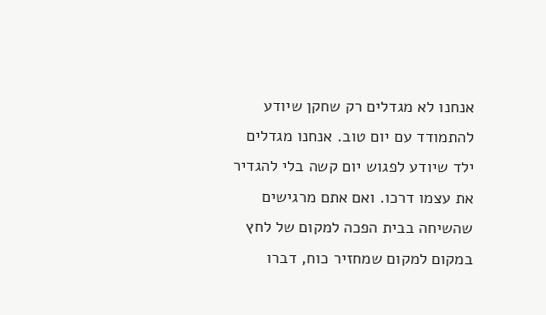אנחנו לא מגדלים רק שחקן שיודע להתמודד עם יום טוב. אנחנו מגדלים ילד שיודע לפגוש יום קשה בלי להגדיר את עצמו דרכו. ואם אתם מרגישים שהשיחה בבית הפכה למקום של לחץ במקום למקום שמחזיר כוח, דברו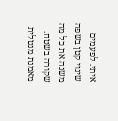איתי. לפעמים שינוי קטן בשפה משנה את כל מה שקורה בשטח.
מאמנת מנטלית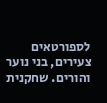לספורטאים צעירים, בני נוער והורים. שחקנית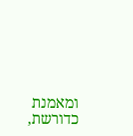ומאמנת כדורשת,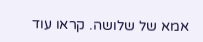אמא של שלושה. קראו עוד